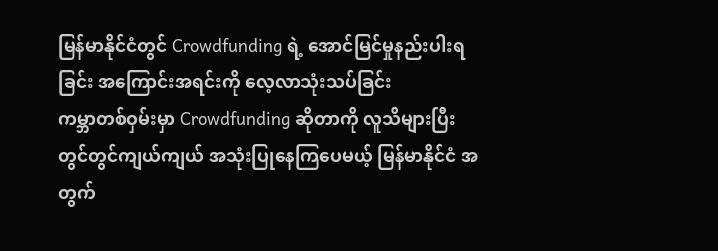မြန်မာနိုင်ငံတွင် Crowdfunding ရဲ့ အောင်မြင်မှုနည်းပါးရခြင်း အကြောင်းအရင်းကို လေ့လာသုံးသပ်ခြင်း
ကမ္ဘာတစ်ဝှမ်းမှာ Crowdfunding ဆိုတာကို လူသိများပြီး တွင်တွင်ကျယ်ကျယ် အသုံးပြုနေကြပေမယ့် မြန်မာနိုင်ငံ အတွက်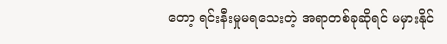တော့ ရင်းနီးမှုမရသေးတဲ့ အရာတစ်ခုဆိုရင် မမှားနိုင်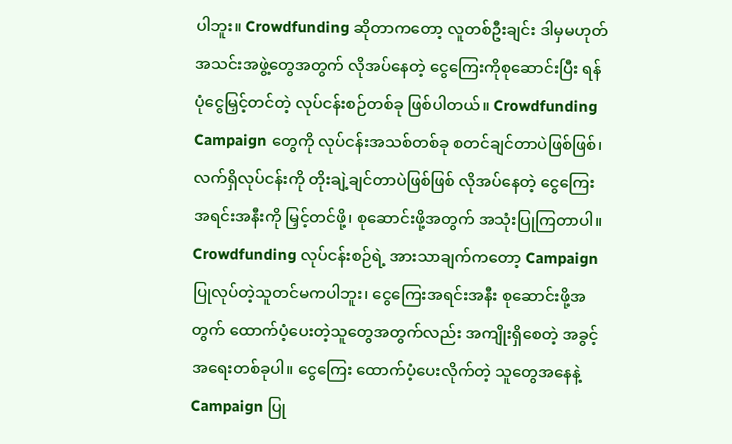ပါဘူး။ Crowdfunding ဆိုတာကတော့ လူတစ်ဦးချင်း ဒါမှမဟုတ် အသင်းအဖွဲ့တွေအတွက် လိုအပ်နေတဲ့ ငွေကြေးကိုစုဆောင်းပြီး ရန်ပုံငွေမြှင့်တင်တဲ့ လုပ်ငန်းစဉ်တစ်ခု ဖြစ်ပါတယ်။ Crowdfunding Campaign တွေကို လုပ်ငန်းအသစ်တစ်ခု စတင်ချင်တာပဲဖြစ်ဖြစ်၊ လက်ရှိလုပ်ငန်းကို တိုးချဲ့ချင်တာပဲဖြစ်ဖြစ် လိုအပ်နေတဲ့ ငွေကြေးအရင်းအနီးကို မြှင့်တင်ဖို့၊ စုဆောင်းဖို့အတွက် အသုံးပြုကြတာပါ။
Crowdfunding လုပ်ငန်းစဉ်ရဲ့ အားသာချက်ကတော့ Campaign ပြုလုပ်တဲ့သူတင်မကပါဘူး၊ ငွေကြေးအရင်းအနီး စုဆောင်းဖို့အတွက် ထောက်ပံ့ပေးတဲ့သူတွေအတွက်လည်း အကျိုးရှိစေတဲ့ အခွင့်အရေးတစ်ခုပါ။ ငွေကြေး ထောက်ပံ့ပေးလိုက်တဲ့ သူတွေအနေနဲ့ Campaign ပြု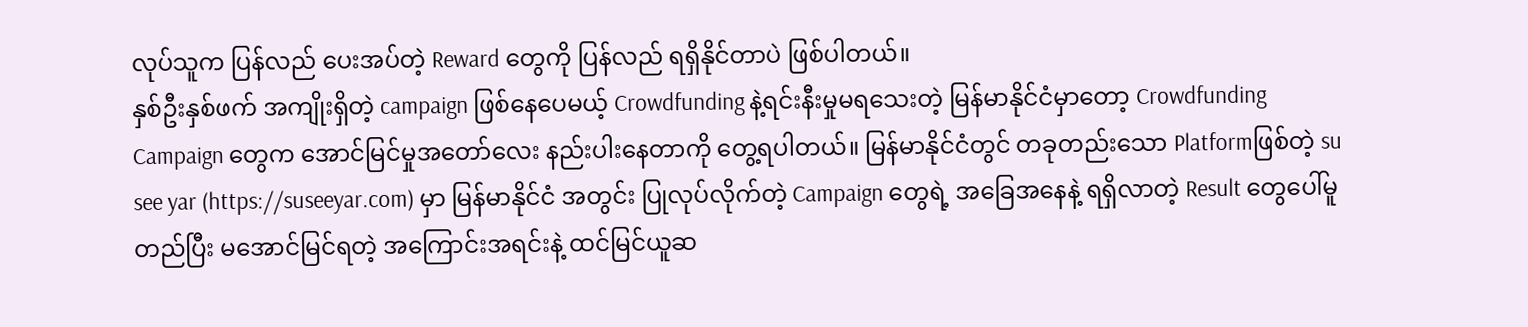လုပ်သူက ပြန်လည် ပေးအပ်တဲ့ Reward တွေကို ပြန်လည် ရရှိနိုင်တာပဲ ဖြစ်ပါတယ်။
နှစ်ဦးနှစ်ဖက် အကျိုးရှိတဲ့ campaign ဖြစ်နေပေမယ့် Crowdfunding နဲ့ရင်းနီးမှုမရသေးတဲ့ မြန်မာနိုင်ငံမှာတော့ Crowdfunding Campaign တွေက အောင်မြင်မှုအတော်လေး နည်းပါးနေတာကို တွေ့ရပါတယ်။ မြန်မာနိုင်ငံတွင် တခုတည်းသော Platformဖြစ်တဲ့ su see yar (https://suseeyar.com) မှာ မြန်မာနိုင်ငံ အတွင်း ပြုလုပ်လိုက်တဲ့ Campaign တွေရဲ့ အခြေအနေနဲ့ ရရှိလာတဲ့ Result တွေပေါ်မူတည်ပြီး မအောင်မြင်ရတဲ့ အကြောင်းအရင်းနဲ့ ထင်မြင်ယူဆ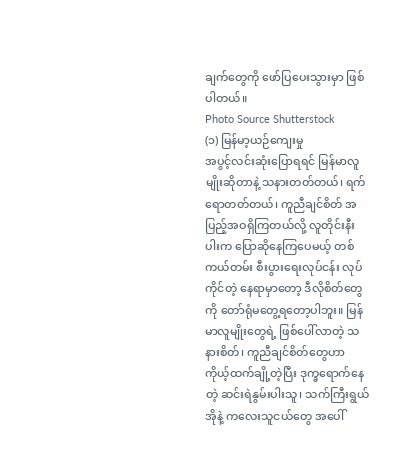ချက်တွေကို ဖော်ပြပေးသွားမှာ ဖြစ်ပါတယ်။
Photo Source Shutterstock
(၁) မြန်မာ့ယဉ်ကျေးမှု
အပွင့်လင်းဆုံးပြောရရင် မြန်မာလူမျိုးဆိုတာနဲ့ သနားတတ်တယ်၊ ရက်ရောတတ်တယ်၊ ကူညီချင်စိတ် အပြည့်အဝရှိကြတယ်လို့ လူတိုင်းနီးပါးက ပြောဆိုနေကြပေမယ့် တစ်ကယ်တမ်း စီးပွားရေးလုပ်ငန်း လုပ်ကိုင်တဲ့ နေရာမှာတော့ ဒီလိုစိတ်တွေကို တော်ရုံမတွေ့ရတော့ပါဘူး။ မြန်မာလူမျိုးတွေရဲ့ ဖြစ်ပေါ်လာတဲ့ သနားစိတ်၊ ကူညီချင်စိတ်တွေဟာ ကိုယ့်ထက်ချို့တဲ့ပြီး ဒုက္ခရောက်နေတဲ့ ဆင်းရဲနွမ်းပါးသူ၊ သက်ကြီးရွယ်အိုနဲ့ ကလေးသူငယ်တွေ အပေါ်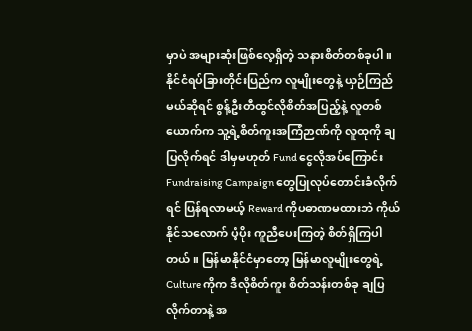မှာပဲ အများဆုံးဖြစ်လေ့ရှိတဲ့ သနားစိတ်တစ်ခုပါ။
နိုင်ငံရပ်ခြားတိုင်းပြည်က လူမျိုးတွေနဲ့ ယှဉ်ကြည်မယ်ဆိုရင် စွန့်ဦးတီထွင်လိုစိတ်အပြည့်နဲ့ လူတစ်ယောက်က သူ့ရဲ့စိတ်ကူးအကြံဉာဏ်ကို လူထုကို ချပြလိုက်ရင် ဒါမှမဟုတ် Fund ငွေလိုအပ်ကြောင်း Fundraising Campaign တွေပြုလုပ်တောင်းခံလိုက်ရင် ပြန်ရလာမယ့် Reward ကိုပဓာဏမထားဘဲ ကိုယ်နိုင်သလောက် ပံ့ပိုး ကူညီပေးကြတဲ့ စိတ်ရှိကြပါတယ်။ မြန်မာနိုင်ငံမှာတော့ မြန်မာလူမျိုးတွေရဲ့ Culture ကိုက ဒီလိုစိတ်ကူး စိတ်သန်းတစ်ခု ချပြလိုက်တာနဲ့ အ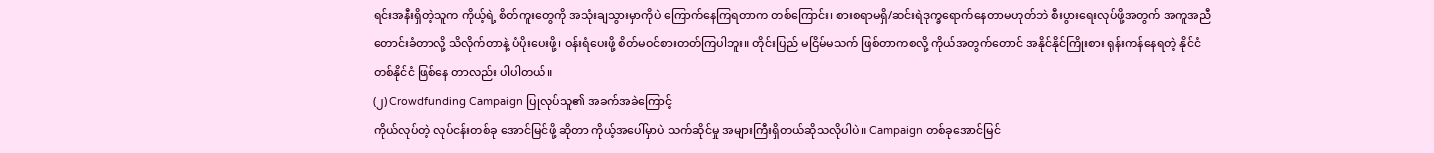ရင်းအနီးရှိတဲ့သူက ကိုယ့်ရဲ့ စိတ်ကူးတွေကို အသုံးချသွားမှာကိုပဲ ကြောက်နေကြရတာက တစ်ကြောင်း၊ စားစရာမရှိ/ဆင်းရဲဒုက္ခရောက်နေတာမဟုတ်ဘဲ စီးပွားရေးလုပ်ဖို့အတွက် အကူအညီတောင်းခံတာလို့ သိလိုက်တာနဲ့ ပံပိုးပေးဖို့၊ ဝန်းရံပေးဖို့ စိတ်မဝင်စားတတ်ကြပါဘူး။ တိုင်းပြည် မငြိမ်မသက် ဖြစ်တာကစလို့ ကိုယ်အတွက်တောင် အနိုင်နိုင်ကြိုးစား ရုန်းကန်နေရတဲ့ နိုင်ငံတစ်နိုင်ငံ ဖြစ်နေ တာလည်း ပါပါတယ်။
(၂) Crowdfunding Campaign ပြုလုပ်သူ၏ အခက်အခဲကြောင့်
ကိုယ်လုပ်တဲ့ လုပ်ငန်းတစ်ခု အောင်မြင်ဖို့ ဆိုတာ ကိုယ့်အပေါ်မှာပဲ သက်ဆိုင်မှု အများကြီးရှိတယ်ဆိုသလိုပါပဲ။ Campaign တစ်ခုအောင်မြင်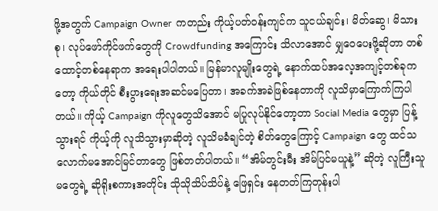ဖို့အတွက် Campaign Owner ကတည်း ကိုယ့်ပတ်ဝန်းကျင်က သူငယ်ချင်း၊ မိတ်ဆွေ၊ မိသားစု၊ လုပ်ဖော်ကိုင်ဖက်တွေကို Crowdfunding အကြောင်း သိလာအောင် မျှဝေပေးဖို့ဆိုတာ တစ်ထောင့်တစ်နေရာက အရေးပါပါတယ်။ မြန်မာလူမျိုးတွေရဲ့ နောက်ထပ်အလေ့အကျင့်တစ်ခုကတော့ ကိုယ်တိုင် စီးပွားရေးအဆင်မပြေတာ၊ အခက်အခဲဖြစ်နေတာကို လူသိမှာကြောက်ကြပါတယ်။ ကိုယ့် Campaign ကိုလူတွေသိအောင် မပြုလုပ်နိုင်တော့တာ Social Media တွေမှာ ပြန့်သွားရင် ကိုယ့်ကို လူသိသွားမှာဆိုတဲ့ လူသိမခံချင်တဲ့ စိတ်တွေကြောင့် Campaign တွေ ထင်သလောက်မအောင်မြင်တာတွေ ဖြစ်တတ်ပါတယ်။ “အိမ်တွင်းမီး အိမ်ပြင်မယူနဲ့” ဆိုတဲ့ လူကြီးသူမတွေရဲ့ ဆိုရိုးစကားအတိုင်း သိုသိုသိပ်သိပ်နဲ့ ဖြေရှင်း နေတတ်ကြတုန်းပါ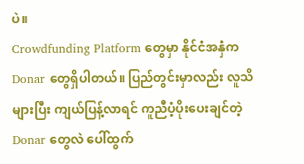ပဲ။
Crowdfunding Platform တွေမှာ နိုင်ငံအနှံက Donar တွေရှိပါတယ်။ ပြည်တွင်းမှာလည်း လူသိများပြီး ကျယ်ပြန့်လာရင် ကူညီပံ့ပိုးပေးချင်တဲ့ Donar တွေလဲ ပေါ်ထွက်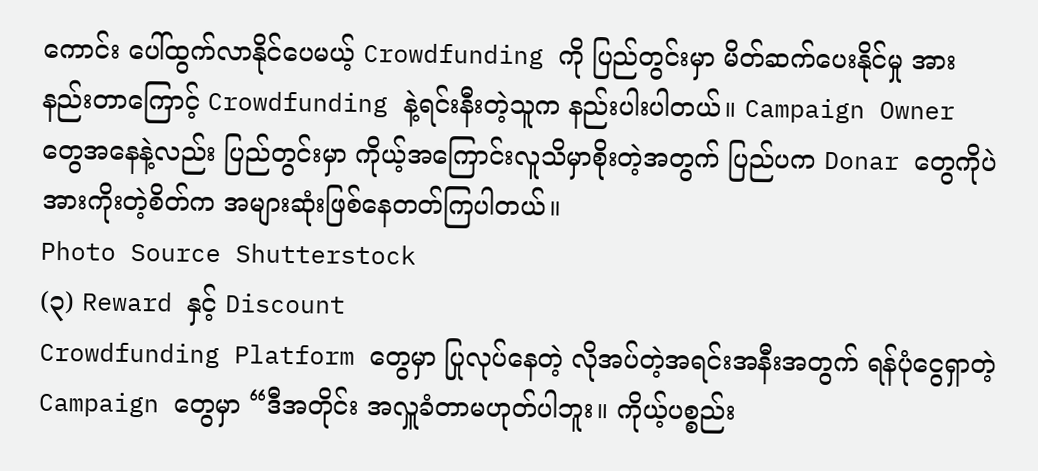ကောင်း ပေါ်ထွက်လာနိုင်ပေမယ့် Crowdfunding ကို ပြည်တွင်းမှာ မိတ်ဆက်ပေးနိုင်မှု အားနည်းတာကြောင့် Crowdfunding နဲ့ရင်းနီးတဲ့သူက နည်းပါးပါတယ်။ Campaign Owner တွေအနေနဲ့လည်း ပြည်တွင်းမှာ ကိုယ့်အကြောင်းလူသိမှာစိုးတဲ့အတွက် ပြည်ပက Donar တွေကိုပဲ အားကိုးတဲ့စိတ်က အများဆုံးဖြစ်နေတတ်ကြပါတယ်။
Photo Source Shutterstock
(၃) Reward နှင့် Discount
Crowdfunding Platform တွေမှာ ပြုလုပ်နေတဲ့ လိုအပ်တဲ့အရင်းအနီးအတွက် ရန်ပုံငွေရှာတဲ့ Campaign တွေမှာ “ဒီအတိုင်း အလှူခံတာမဟုတ်ပါဘူး။ ကိုယ့်ပစ္စည်း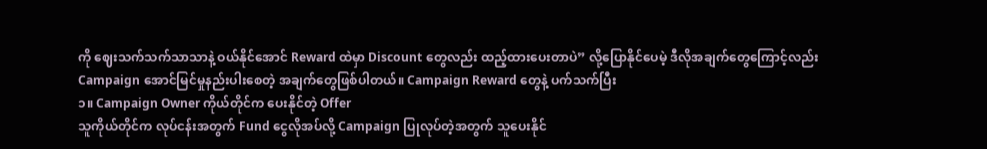ကို ဈေးသက်သက်သာသာနဲ့ ဝယ်နိုင်အောင် Reward ထဲမှာ Discount တွေလည်း ထည့်ထားပေးတာပဲ” လို့ပြောနိုင်ပေမဲ့ ဒီလိုအချက်တွေကြောင့်လည်း Campaign အောင်မြင်မှုနည်းပါးစေတဲ့ အချက်တွေဖြစ်ပါတယ်။ Campaign Reward တွေနဲ့ ပက်သက်ပြီး
၁။ Campaign Owner ကိုယ်တိုင်က ပေးနိုင်တဲ့ Offer
သူကိုယ်တိုင်က လုပ်ငန်းအတွက် Fund ငွေလိုအပ်လို့ Campaign ပြုလုပ်တဲ့အတွက် သူပေးနိုင်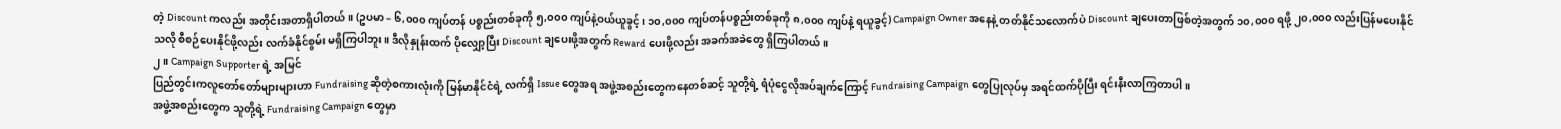တဲ့ Discount ကလည်း အတိုင်းအတာရှိပါတယ်။ (ဥပမာ – ၆,၀၀၀ ကျပ်တန် ပစ္စည်းတစ်ခုကို ၅,၀၀၀ ကျပ်နဲ့ဝယ်ယူခွင့်၊ ၁၀,၀၀၀ ကျပ်တန်ပစ္စည်းတစ်ခုကို ၈,၀၀၀ ကျပ်နဲ့ ရယူခွင့်) Campaign Owner အနေနဲ့ တတ်နိုင်သလောက်ပဲ Discount ချပေးတာဖြစ်တဲ့အတွက် ၁၀,၀၀၀ ရဖို့ ၂၀,၀၀၀ လည်းပြန်မပေးနိုင်သလို စီစဉ်ပေးနိုင်ဖို့လည်း လက်ခံနိုင်စွမ်း မရှိကြပါဘူး။ ဒီလိုနှုန်းထက် ပိုလျှော့ပြီး Discount ချပေးဖို့အတွက် Reward ပေးဖို့လည်း အခက်အခဲတွေ ရှိကြပါတယ်။
၂။ Campaign Supporter ရဲ့ အမြင်
ပြည်တွင်းကလူတော်တော်များများဟာ Fundraising ဆိုတဲ့စကားလုံးကို မြန်မာနိုင်ငံရဲ့ လက်ရှိ Issue တွေအရ အဖွဲ့အစည်းတွေကနေတစ်ဆင့် သူတို့ရဲ့ ရံပုံငွေလိုအပ်ချက်ကြောင့် Fundraising Campaign တွေပြုလုပ်မှ အရင်ထက်ပိုပြီး ရင်းနီးလာကြတာပါ။
အဖွဲ့အစည်းတွေက သူတို့ရဲ့ Fundraising Campaign တွေမှာ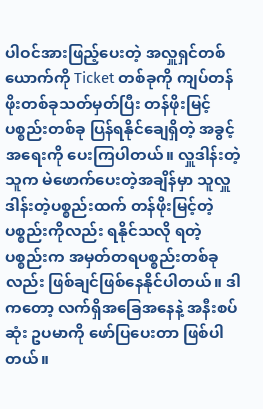ပါဝင်အားဖြည့်ပေးတဲ့ အလှူရှင်တစ်ယောက်ကို Ticket တစ်ခုကို ကျပ်တန်ဖိုးတစ်ခုသတ်မှတ်ပြီး တန်ဖိုးမြင့် ပစ္စည်းတစ်ခု ပြန်ရနိုင်ချေရှိတဲ့ အခွင့်အရေးကို ပေးကြပါတယ်။ လှူဒါန်းတဲ့သူက မဲဖောက်ပေးတဲ့အချိန်မှာ သူလှူဒါန်းတဲ့ပစ္စည်းထက် တန်ဖိုးမြင့်တဲ့ ပစ္စည်းကိုလည်း ရနိုင်သလို ရတဲ့ပစ္စည်းက အမှတ်တရပစ္စည်းတစ်ခုလည်း ဖြစ်ချင်ဖြစ်နေနိုင်ပါတယ်။ ဒါကတော့ လက်ရှိအခြေအနေနဲ့ အနီးစပ်ဆုံး ဥပမာကို ဖော်ပြပေးတာ ဖြစ်ပါတယ်။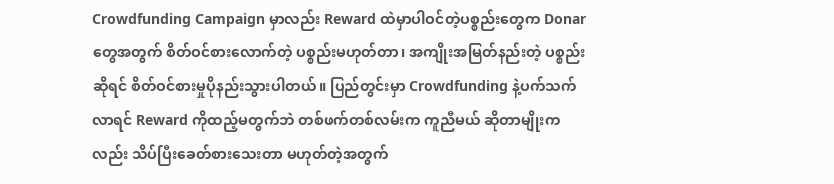Crowdfunding Campaign မှာလည်း Reward ထဲမှာပါဝင်တဲ့ပစ္စည်းတွေက Donar တွေအတွက် စိတ်ဝင်စားလောက်တဲ့ ပစ္စည်းမဟုတ်တာ၊ အကျိုးအမြတ်နည်းတဲ့ ပစ္စည်းဆိုရင် စိတ်ဝင်စားမှုပိုနည်းသွားပါတယ်။ ပြည်တွင်းမှာ Crowdfunding နဲ့ပက်သက်လာရင် Reward ကိုထည့်မတွက်ဘဲ တစ်ဖက်တစ်လမ်းက ကူညီမယ် ဆိုတာမျိုးကလည်း သိပ်ပြီးခေတ်စားသေးတာ မဟုတ်တဲ့အတွက်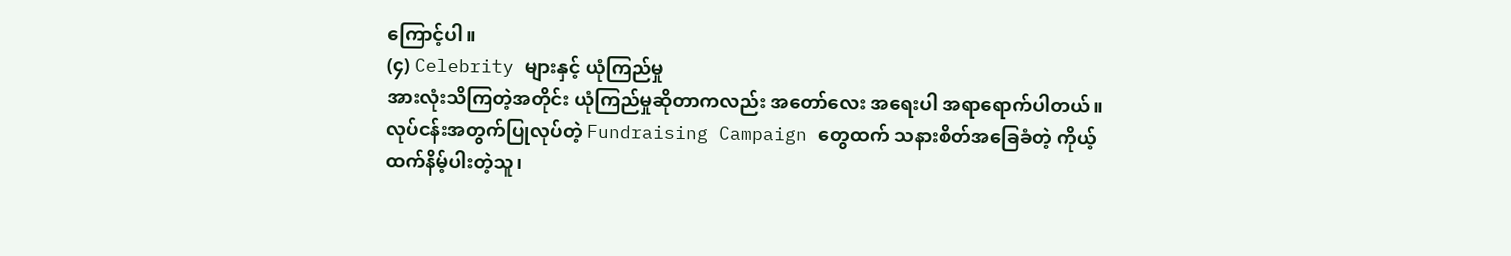ကြောင့်ပါ။
(၄) Celebrity များနှင့် ယုံကြည်မှု
အားလုံးသိကြတဲ့အတိုင်း ယုံကြည်မှုဆိုတာကလည်း အတော်လေး အရေးပါ အရာရောက်ပါတယ်။ လုပ်ငန်းအတွက်ပြုလုပ်တဲ့ Fundraising Campaign တွေထက် သနားစိတ်အခြေခံတဲ့ ကိုယ့်ထက်နိမ့်ပါးတဲ့သူ၊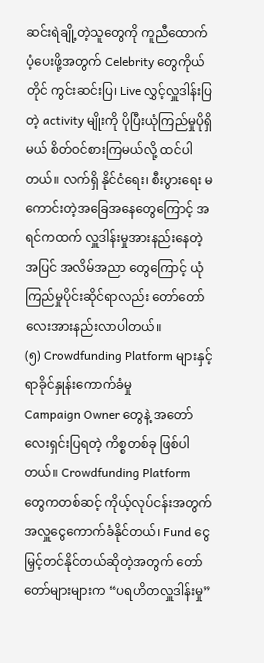ဆင်းရဲချို့တဲ့သူတွေကို ကူညီထောက်ပံ့ပေးဖို့အတွက် Celebrity တွေကိုယ်တိုင် ကွင်းဆင်းပြ၊ Live လွှင့်လှူဒါန်းပြတဲ့ activity မျိုးကို ပိုပြီးယုံကြည်မှုပိုရှိမယ် စိတ်ဝင်စားကြမယ်လို့ ထင်ပါတယ်။ လက်ရှိ နိုင်ငံရေး၊ စီးပွားရေး မကောင်းတဲ့အခြေအနေတွေကြောင့် အရင်ကထက် လှူဒါန်းမှုအားနည်းနေတဲ့အပြင် အလိမ်အညာ တွေကြောင့် ယုံကြည်မှုပိုင်းဆိုင်ရာလည်း တော်တော်လေးအားနည်းလာပါတယ်။
(၅) Crowdfunding Platform များနှင့် ရာခိုင်နှုန်းကောက်ခံမှု
Campaign Owner တွေနဲ့ အတော်လေးရှင်းပြရတဲ့ ကိစ္စတစ်ခု ဖြစ်ပါတယ်။ Crowdfunding Platform တွေကတစ်ဆင့် ကိုယ့်လုပ်ငန်းအတွက် အလှူငွေကောက်ခံနိုင်တယ်၊ Fund ငွေမြှင့်တင်နိုင်တယ်ဆိုတဲ့အတွက် တော်တော်များများက “ပရဟိတလှူဒါန်းမှု”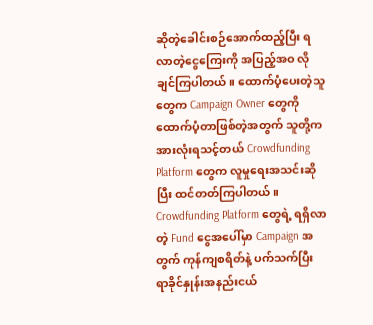ဆိုတဲ့ခေါင်းစဉ်အောက်ထည့်ပြီး ရလာတဲ့ငွေကြေးကို အပြည့်အဝ လိုချင်ကြပါတယ်။ ထောက်ပံ့ပေးတဲ့သူတွေက Campaign Owner တွေကို ထောက်ပံ့တာဖြစ်တဲ့အတွက် သူတို့ကအားလုံးရသင့်တယ် Crowdfunding Platform တွေက လူမှုရေးအသင်းဆိုပြီး ထင်တတ်ကြပါတယ်။ Crowdfunding Platform တွေရဲ့ ရရှိလာတဲ့ Fund ငွေအပေါ်မှာ Campaign အတွက် ကုန်ကျစရိတ်နဲ့ ပက်သက်ပြီး ရာခိုင်နှုန်းအနည်းငယ်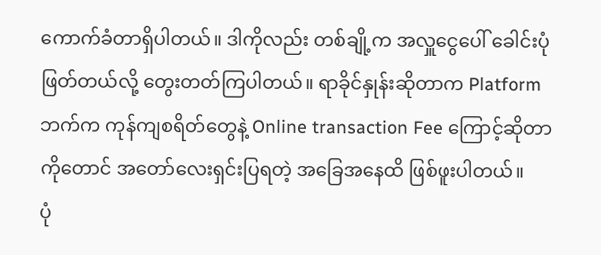ကောက်ခံတာရှိပါတယ်။ ဒါကိုလည်း တစ်ချို့က အလှူငွေပေါ် ခေါင်းပုံဖြတ်တယ်လို့ တွေးတတ်ကြပါတယ်။ ရာခိုင်နှုန်းဆိုတာက Platform ဘက်က ကုန်ကျစရိတ်တွေနဲ့ Online transaction Fee ကြောင့်ဆိုတာကိုတောင် အတော်လေးရှင်းပြရတဲ့ အခြေအနေထိ ဖြစ်ဖူးပါတယ်။
ပုံ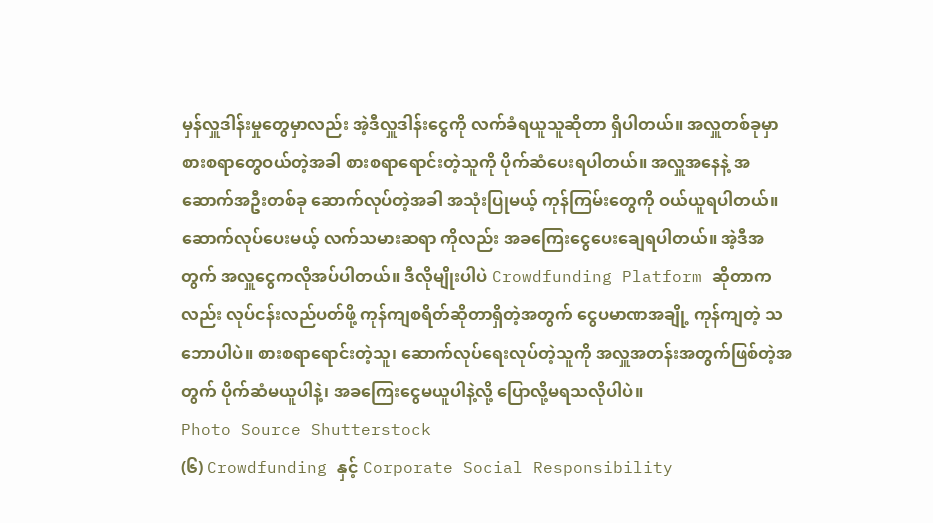မှန်လှူဒါန်းမှုတွေမှာလည်း အဲ့ဒီလှူဒါန်းငွေကို လက်ခံရယူသူဆိုတာ ရှိပါတယ်။ အလှူတစ်ခုမှာ စားစရာတွေဝယ်တဲ့အခါ စားစရာရောင်းတဲ့သူကို ပိုက်ဆံပေးရပါတယ်။ အလှူအနေနဲ့ အဆောက်အဦးတစ်ခု ဆောက်လုပ်တဲ့အခါ အသုံးပြုမယ့် ကုန်ကြမ်းတွေကို ဝယ်ယူရပါတယ်။ ဆောက်လုပ်ပေးမယ့် လက်သမားဆရာ ကိုလည်း အခကြေးငွေပေးချေရပါတယ်။ အဲ့ဒီအတွက် အလှူငွေကလိုအပ်ပါတယ်။ ဒီလိုမျိုးပါပဲ Crowdfunding Platform ဆိုတာကလည်း လုပ်ငန်းလည်ပတ်ဖို့ ကုန်ကျစရိတ်ဆိုတာရှိတဲ့အတွက် ငွေပမာဏအချို့ ကုန်ကျတဲ့ သဘောပါပဲ။ စားစရာရောင်းတဲ့သူ၊ ဆောက်လုပ်ရေးလုပ်တဲ့သူကို အလှူအတန်းအတွက်ဖြစ်တဲ့အတွက် ပိုက်ဆံမယူပါနဲ့၊ အခကြေးငွေမယူပါနဲ့လို့ ပြောလို့မရသလိုပါပဲ။
Photo Source Shutterstock
(၆) Crowdfunding နှင့် Corporate Social Responsibility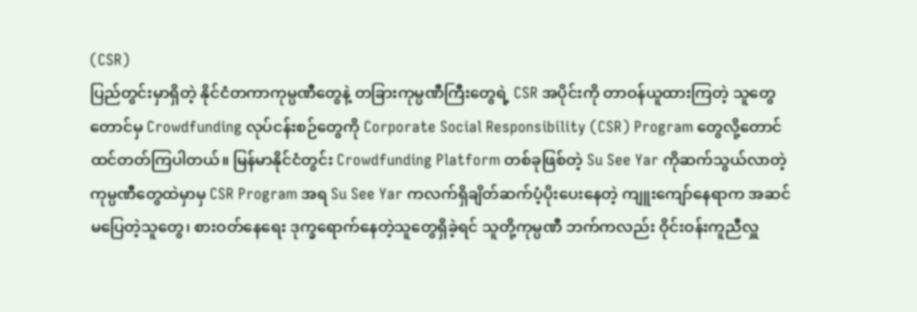(CSR)
ပြည်တွင်းမှာရှိတဲ့ နိုင်ငံတကာကုမ္ပဏီတွေနဲ့ တခြားကုမ္ပဏီကြီးတွေရဲ့ CSR အပိုင်းကို တာဝန်ယူထားကြတဲ့ သူတွေတောင်မှ Crowdfunding လုပ်ငန်းစဉ်တွေကို Corporate Social Responsibility (CSR) Program တွေလို့တောင် ထင်တတ်ကြပါတယ်။ မြန်မာနိုင်ငံတွင်း Crowdfunding Platform တစ်ခုဖြစ်တဲ့ Su See Yar ကိုဆက်သွယ်လာတဲ့ ကုမ္ပဏီတွေထဲမှာမှ CSR Program အရ Su See Yar ကလက်ရှိချိတ်ဆက်ပံ့ပိုးပေးနေတဲ့ ကျူးကျော်နေရာက အဆင်မပြေတဲ့သူတွေ၊ စားဝတ်နေရေး ဒုက္ခရောက်နေတဲ့သူတွေရှိခဲ့ရင် သူတို့ကုမ္ပဏီ ဘက်ကလည်း ဝိုင်းဝန်းကူညီလှူ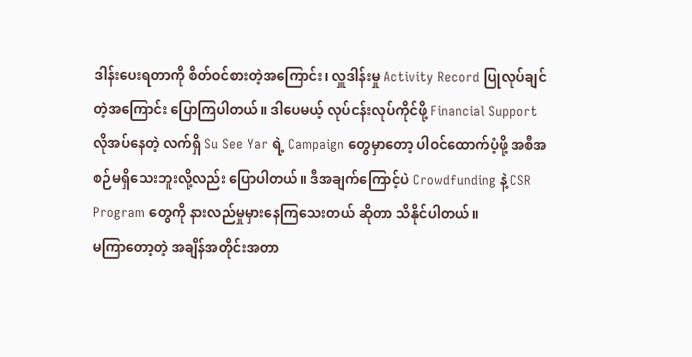ဒါန်းပေးရတာကို စိတ်ဝင်စားတဲ့အကြောင်း၊ လှူဒါန်းမှု Activity Record ပြုလုပ်ချင်တဲ့အကြောင်း ပြောကြပါတယ်။ ဒါပေမယ့် လုပ်ငန်းလုပ်ကိုင်ဖို့ Financial Support လိုအပ်နေတဲ့ လက်ရှိ Su See Yar ရဲ့ Campaign တွေမှာတော့ ပါဝင်ထောက်ပံ့ဖို့ အစီအစဉ်မရှိသေးဘူးလို့လည်း ပြောပါတယ်။ ဒီအချက်ကြောင့်ပဲ Crowdfunding နဲ့ CSR Program တွေကို နားလည်မှုမှားနေကြသေးတယ် ဆိုတာ သိနိုင်ပါတယ်။
မကြာတော့တဲ့ အချိန်အတိုင်းအတာ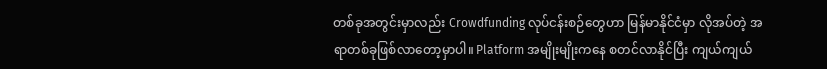တစ်ခုအတွင်းမှာလည်း Crowdfunding လုပ်ငန်းစဉ်တွေဟာ မြန်မာနိုင်ငံမှာ လိုအပ်တဲ့ အရာတစ်ခုဖြစ်လာတော့မှာပါ။ Platform အမျိုးမျိုးကနေ စတင်လာနိုင်ပြီး ကျယ်ကျယ်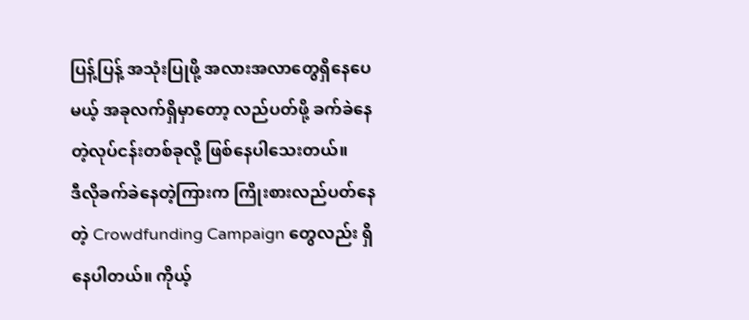ပြန့်ပြန့် အသုံးပြုဖို့ အလားအလာတွေရှိနေပေမယ့် အခုလက်ရှိမှာတော့ လည်ပတ်ဖို့ ခက်ခဲနေတဲ့လုပ်ငန်းတစ်ခုလို့ ဖြစ်နေပါသေးတယ်။
ဒီလိုခက်ခဲနေတဲ့ကြားက ကြိုးစားလည်ပတ်နေတဲ့ Crowdfunding Campaign တွေလည်း ရှိနေပါတယ်။ ကိုယ့်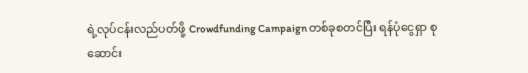ရဲ့လုပ်ငန်းလည်ပတ်ဖို့ Crowdfunding Campaign တစ်ခုစတင်ပြီး ရန်ပုံငွေရှာ စုဆောင်း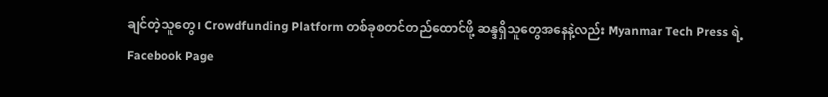ချင်တဲ့သူတွေ၊ Crowdfunding Platform တစ်ခုစတင်တည်ထောင်ဖို့ ဆန္ဒရှိသူတွေအနေနဲ့လည်း Myanmar Tech Press ရဲ့ Facebook Page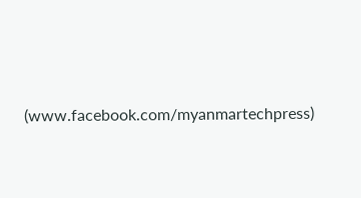(www.facebook.com/myanmartechpress)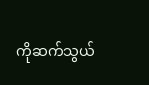ကိုဆက်သွယ်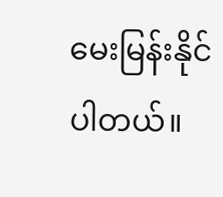မေးမြန်းနိုင်ပါတယ်။